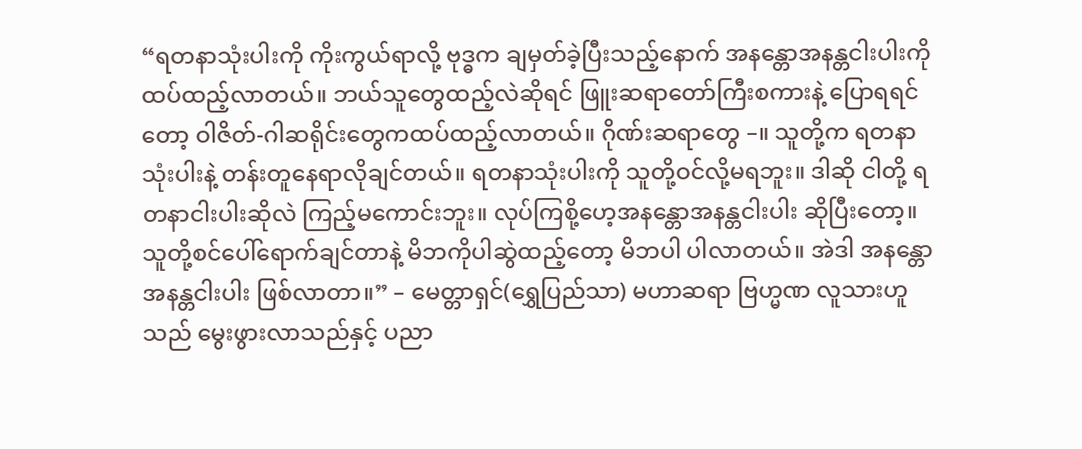“ရတနာသုံးပါးကို ကိုးကွယ်ရာလို့ ဗုဒ္ဓက ချမှတ်ခဲ့ပြီးသည့်နောက် အနန္တောအနန္တငါးပါးကို ထပ်ထည့်လာတယ်။ ဘယ်သူတွေထည့်လဲဆိုရင် ဖြူးဆရာတော်ကြီးစကားနဲ့ ပြောရရင်တော့ ဝါဇိတ်-ဂါဆရိုင်းတွေကထပ်ထည့်လာတယ်။ ဂိုဏ်းဆရာတွေ –။ သူတို့က ရတနာသုံးပါးနဲ့ တန်းတူနေရာလိုချင်တယ်။ ရတနာသုံးပါးကို သူတို့ဝင်လို့မရဘူး။ ဒါဆို ငါတို့ ရတနာငါးပါးဆိုလဲ ကြည့်မကောင်းဘူး။ လုပ်ကြစို့ဟေ့အနန္တောအနန္တငါးပါး ဆိုပြီးတော့။ သူတို့စင်ပေါ်ရောက်ချင်တာနဲ့ မိဘကိုပါဆွဲထည့်တော့ မိဘပါ ပါလာတယ်။ အဲဒါ အနန္တောအနန္တငါးပါး ဖြစ်လာတာ။” – မေတ္တာရှင်(ရွှေပြည်သာ) မဟာဆရာ ဗြဟ္မဏ လူသားဟူသည် မွေးဖွားလာသည်နှင့် ပညာ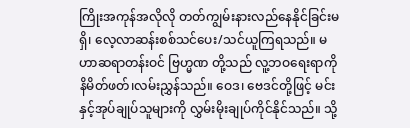ကြိုးအကုန်အလိုလို တတ်ကျွမ်းနားလည်နေနိုင်ခြင်းမရှိ၊ လေ့လာဆန်းစစ်သင်ပေး/သင်ယူကြရသည်။ မဟာဆရာတန်းဝင် ဗြဟ္မဏ တို့သည် လူ့ဘဝရေးရာကို နိမိတ်ဖတ်၊လမ်းညွှန်သည်။ ဝေဒ၊ ဗေဒင်တို့ဖြင့် မင်းနှင့်အုပ်ချုပ်သူများကို လွှမ်းမိုးချုပ်ကိုင်နိုင်သည်။ သို့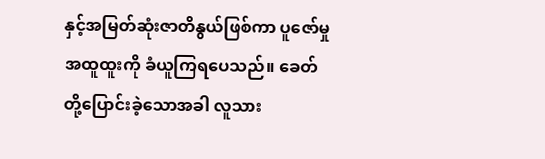နှင့်အမြတ်ဆုံးဇာတိနွယ်ဖြစ်ကာ ပူဇော်မှုအထူထူးကို ခံယူကြရပေသည်။ ခေတ်တို့ပြောင်းခဲ့သောအခါ လူသား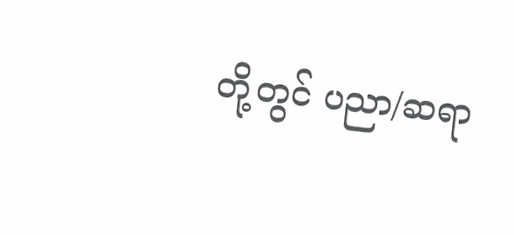တို့တွင် ပညာ/ဆရာ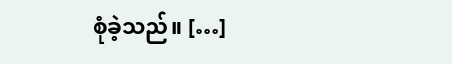စုံခဲ့သည်။ […]